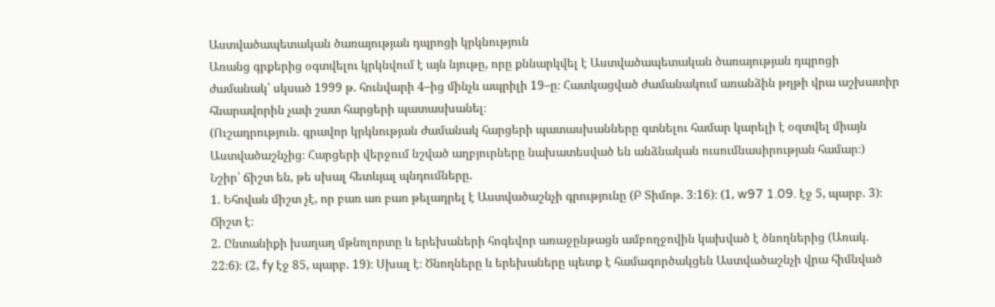Աստվածապետական ծառայության դպրոցի կրկնություն
Առանց գրքերից օգտվելու կրկնվում է այն նյութը, որը քննարկվել է Աստվածապետական ծառայության դպրոցի ժամանակ՝ սկսած 1999 թ. հունվարի 4–ից մինչև ապրիլի 19–ը։ Հատկացված ժամանակում առանձին թղթի վրա աշխատիր հնարավորին չափ շատ հարցերի պատասխանել։
(Ուշադրություն. գրավոր կրկնության ժամանակ հարցերի պատասխանները գտնելու համար կարելի է օգտվել միայն Աստվածաշնչից։ Հարցերի վերջում նշված աղբյուրները նախատեսված են անձնական ուսումնասիրության համար։)
Նշիր՝ ճիշտ են, թե սխալ հետևյալ պնդումները.
1. Եհովան միշտ չէ, որ բառ առ բառ թելադրել է Աստվածաշնչի գրությունը (Բ Տիմոթ. 3։16)։ (1, w97 1.09. էջ 5, պարբ. 3)։ Ճիշտ է։
2. Ընտանիքի խաղաղ մթնոլորտը և երեխաների հոգեվոր առաջընթացն ամբողջովին կախված է ծնողներից (Առակ. 22։6)։ (2, fy էջ 85, պարբ. 19)։ Սխալ է։ Ծնողները և երեխաները պետք է համագործակցեն Աստվածաշնչի վրա հիմնված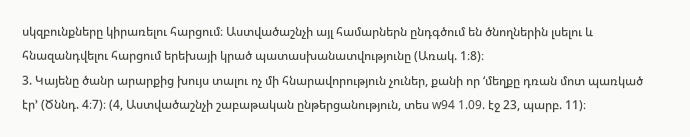սկզբունքները կիրառելու հարցում։ Աստվածաշնչի այլ համարներն ընդգծում են ծնողներին լսելու և հնազանդվելու հարցում երեխայի կրած պատասխանատվությունը (Առակ. 1։8)։
3. Կայենը ծանր արարքից խույս տալու ոչ մի հնարավորություն չուներ, քանի որ ‘մեղքը դռան մոտ պառկած էր’ (Ծննդ. 4։7)։ (4, Աստվածաշնչի շաբաթական ընթերցանություն, տես w94 1.09. էջ 23, պարբ. 11)։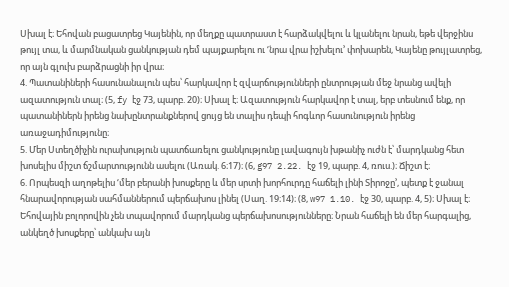Սխալ է։ Եհովան բացատրեց Կայենին, որ մեղքը պատրաստ է հարձակվելու և կլանելու նրան, եթե վերջինս թույլ տա, և մարմնական ցանկության դեմ պայքարելու ու ‘նրա վրա իշխելու’ փոխարեն, Կայենը թույլատրեց, որ այն գլուխ բարձրացնի իր վրա։
4. Պատանիների հասունանալուն պես՝ հարկավոր է զվարճությունների ընտրության մեջ նրանց ավելի ազատություն տալ։ (5, fy էջ 73, պարբ. 20)։ Սխալ է։ Ազատություն հարկավոր է տալ, երբ տեսնում ենք, որ պատանիներն իրենց նախընտրանքներով ցույց են տալիս դեպի հոգևոր հասունություն իրենց առաջադիմությունը։
5. Մեր Ստեղծիչին ուրախություն պատճառելու ցանկությունը լավագույն խթանիչ ուժն է՝ մարդկանց հետ խոսելիս միշտ ճշմարտությունն ասելու (Առակ. 6։17)։ (6, g97 2.22. էջ 19, պարբ. 4, ռուս.)։ Ճիշտ է։
6. Որպեսզի աղոթելիս ‘մեր բերանի խոսքերը և մեր սրտի խորհուրդը հաճելի լինի Տիրոջը’, պետք է ջանալ հնարավորության սահմաններում պերճախոս լինել (Սաղ. 19։14)։ (8, w97 1.10. էջ 30, պարբ. 4, 5)։ Սխալ է։ Եհովային բոլորովին չեն տպավորում մարդկանց պերճախոսությունները։ Նրան հաճելի են մեր հարգալից, անկեղծ խոսքերը՝ անկախ այն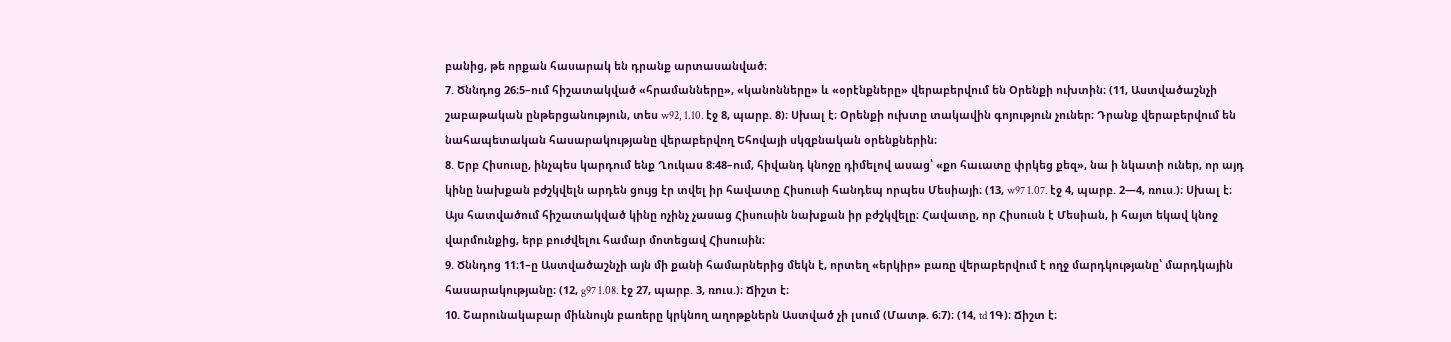բանից, թե որքան հասարակ են դրանք արտասանված։
7. Ծննդոց 26։5–ում հիշատակված «հրամանները», «կանոնները» և «օրէնքները» վերաբերվում են Օրենքի ուխտին։ (11, Աստվածաշնչի շաբաթական ընթերցանություն, տես w92, 1.10. էջ 8, պարբ. 8)։ Սխալ է։ Օրենքի ուխտը տակավին գոյություն չուներ։ Դրանք վերաբերվում են նահապետական հասարակությանը վերաբերվող Եհովայի սկզբնական օրենքներին։
8. Երբ Հիսուսը, ինչպես կարդում ենք Ղուկաս 8։48–ում, հիվանդ կնոջը դիմելով ասաց՝ «քո հաւատը փրկեց քեզ», նա ի նկատի ուներ, որ այդ կինը նախքան բժշկվելն արդեն ցույց էր տվել իր հավատը Հիսուսի հանդեպ որպես Մեսիայի։ (13, w97 1.07. էջ 4, պարբ. 2—4, ռուս.)։ Սխալ է։ Այս հատվածում հիշատակված կինը ոչինչ չասաց Հիսուսին նախքան իր բժշկվելը։ Հավատը, որ Հիսուսն է Մեսիան, ի հայտ եկավ կնոջ վարմունքից, երբ բուժվելու համար մոտեցավ Հիսուսին։
9. Ծննդոց 11։1–ը Աստվածաշնչի այն մի քանի համարներից մեկն է, որտեղ «երկիր» բառը վերաբերվում է ողջ մարդկությանը՝ մարդկային հասարակությանը։ (12, g97 1.08. էջ 27, պարբ. 3, ռուս.)։ Ճիշտ է։
10. Շարունակաբար միևնույն բառերը կրկնող աղոթքներն Աստված չի լսում (Մատթ. 6։7)։ (14, td 1Գ)։ Ճիշտ է։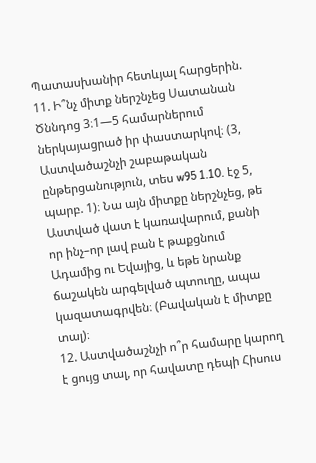Պատասխանիր հետևյալ հարցերին.
11. Ի՞նչ միտք ներշնչեց Սատանան Ծննդոց 3։1—5 համարներում ներկայացրած իր փաստարկով։ (3, Աստվածաշնչի շաբաթական ընթերցանություն, տես w95 1.10. էջ 5, պարբ. 1)։ Նա այն միտքը ներշնչեց, թե Աստված վատ է կառավարում, քանի որ ինչ–որ լավ բան է թաքցնում Ադամից ու Եվայից, և եթե նրանք ճաշակեն արգելված պտուղը, ապա կազատագրվեն։ (Բավական է միտքը տալ)։
12. Աստվածաշնչի ո՞ր համարը կարող է ցույց տալ, որ հավատը դեպի Հիսուս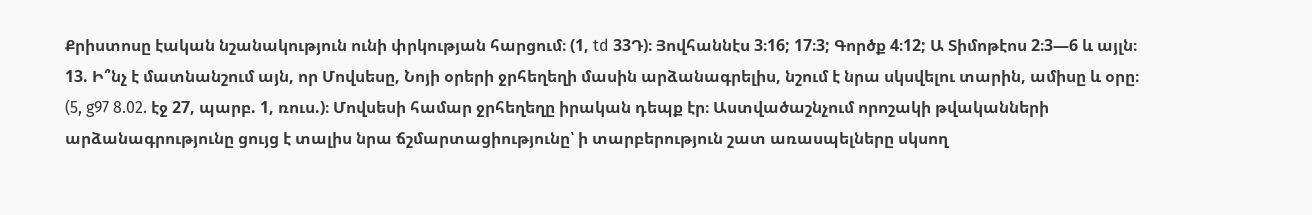Քրիստոսը էական նշանակություն ունի փրկության հարցում։ (1, td 33Դ)։ Յովհաննէս 3։16; 17։3; Գործք 4։12; Ա Տիմոթէոս 2։3—6 և այլն։
13. Ի՞նչ է մատնանշում այն, որ Մովսեսը, Նոյի օրերի ջրհեղեղի մասին արձանագրելիս, նշում է նրա սկսվելու տարին, ամիսը և օրը։ (5, g97 8.02. էջ 27, պարբ. 1, ռուս.)։ Մովսեսի համար ջրհեղեղը իրական դեպք էր։ Աստվածաշնչում որոշակի թվականների արձանագրությունը ցույց է տալիս նրա ճշմարտացիությունը՝ ի տարբերություն շատ առասպելները սկսող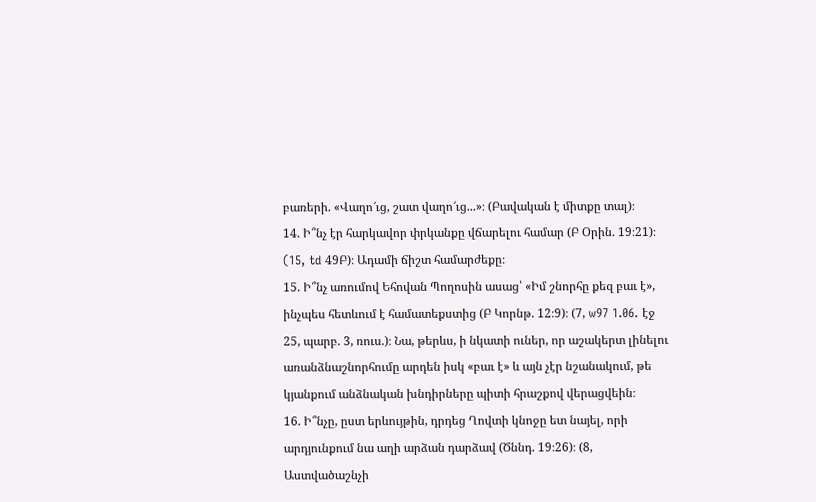բառերի. «Վաղո՜ւց, շատ վաղո՜ւց...»։ (Բավական է միտքը տալ)։
14. Ի՞նչ էր հարկավոր փրկանքը վճարելու համար (Բ Օրին. 19։21)։ (15, td 49Բ)։ Ադամի ճիշտ համարժեքը։
15. Ի՞նչ առումով Եհովան Պողոսին ասաց՝ «Իմ շնորհը քեզ բաւ է», ինչպես հետևում է համատեքստից (Բ Կորնթ. 12։9)։ (7, w97 1.06. էջ 25, պարբ. 3, ռուս.)։ Նա, թերևս, ի նկատի ուներ, որ աշակերտ լինելու առանձնաշնորհումը արդեն իսկ «բաւ է» և այն չէր նշանակում, թե կյանքում անձնական խնդիրները պիտի հրաշքով վերացվեին։
16. Ի՞նչը, ըստ երևույթին, դրդեց Ղովտի կնոջը ետ նայել, որի արդյունքում նա աղի արձան դարձավ (Ծննդ. 19։26)։ (8, Աստվածաշնչի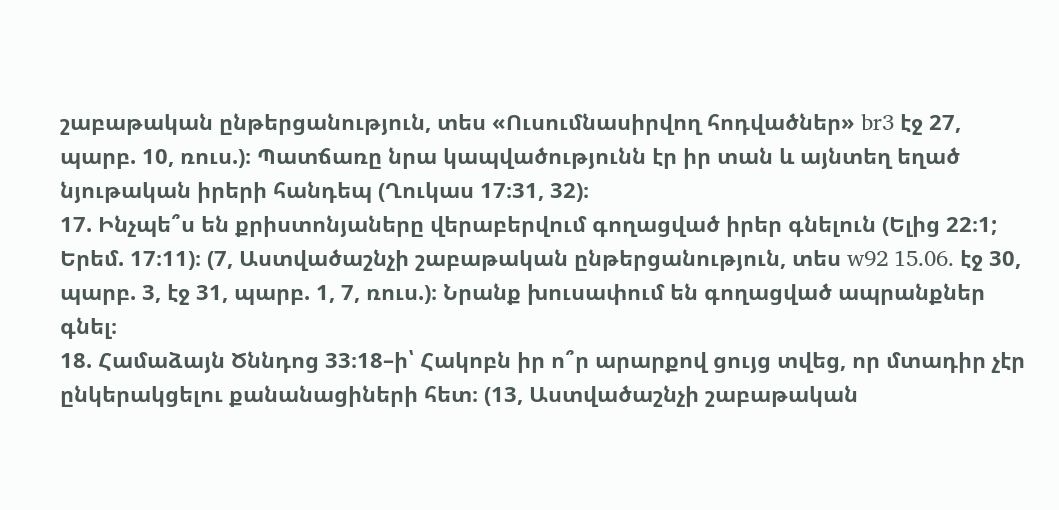շաբաթական ընթերցանություն, տես «Ուսումնասիրվող հոդվածներ» br3 էջ 27, պարբ. 10, ռուս.)։ Պատճառը նրա կապվածությունն էր իր տան և այնտեղ եղած նյութական իրերի հանդեպ (Ղուկաս 17։31, 32)։
17. Ինչպե՞ս են քրիստոնյաները վերաբերվում գողացված իրեր գնելուն (Ելից 22։1; Երեմ. 17։11)։ (7, Աստվածաշնչի շաբաթական ընթերցանություն, տես w92 15.06. էջ 30, պարբ. 3, էջ 31, պարբ. 1, 7, ռուս.)։ Նրանք խուսափում են գողացված ապրանքներ գնել։
18. Համաձայն Ծննդոց 33։18–ի՝ Հակոբն իր ո՞ր արարքով ցույց տվեց, որ մտադիր չէր ընկերակցելու քանանացիների հետ։ (13, Աստվածաշնչի շաբաթական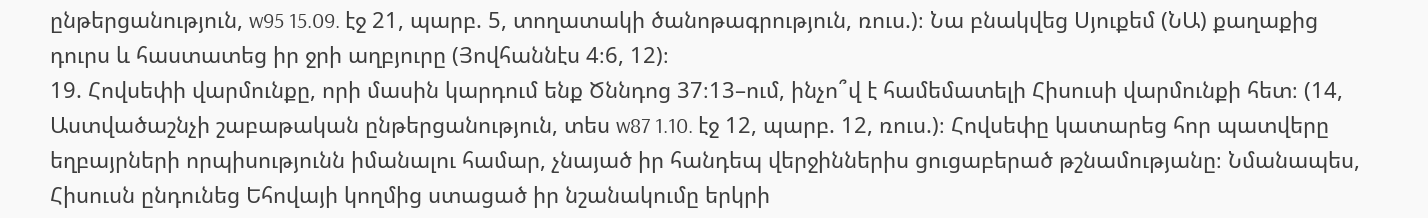ընթերցանություն, w95 15.09. էջ 21, պարբ. 5, տողատակի ծանոթագրություն, ռուս.)։ Նա բնակվեց Սյուքեմ (ՆԱ) քաղաքից դուրս և հաստատեց իր ջրի աղբյուրը (Յովհաննէս 4։6, 12)։
19. Հովսեփի վարմունքը, որի մասին կարդում ենք Ծննդոց 37։13–ում, ինչո՞վ է համեմատելի Հիսուսի վարմունքի հետ։ (14, Աստվածաշնչի շաբաթական ընթերցանություն, տես w87 1.10. էջ 12, պարբ. 12, ռուս.)։ Հովսեփը կատարեց հոր պատվերը եղբայրների որպիսությունն իմանալու համար, չնայած իր հանդեպ վերջիններիս ցուցաբերած թշնամությանը։ Նմանապես, Հիսուսն ընդունեց Եհովայի կողմից ստացած իր նշանակումը երկրի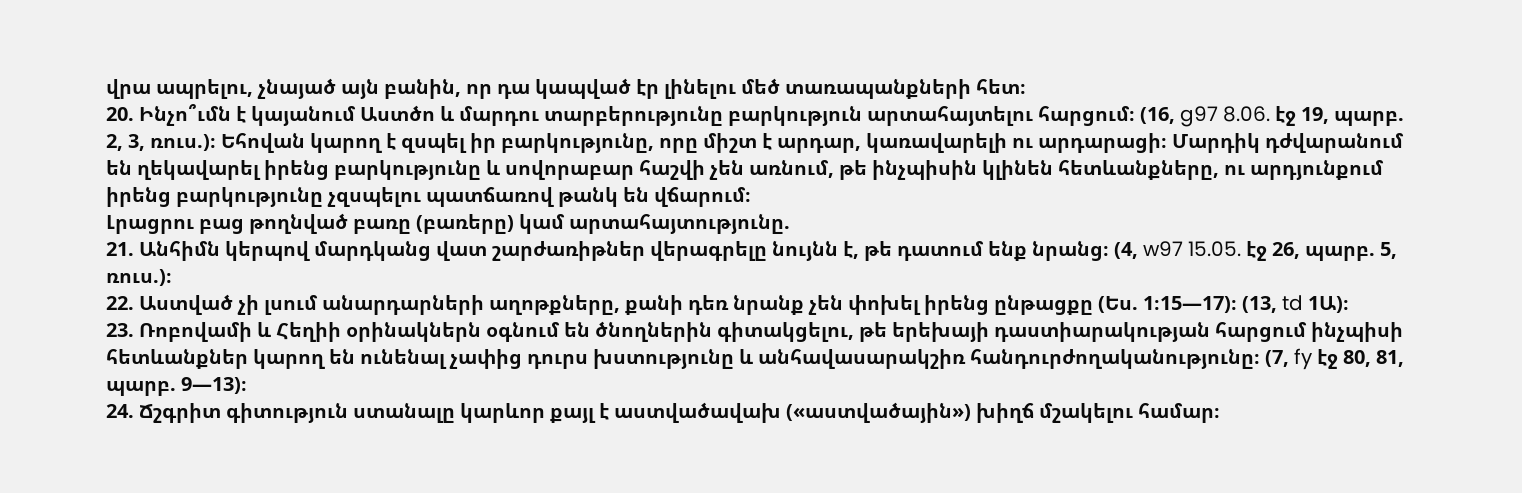վրա ապրելու, չնայած այն բանին, որ դա կապված էր լինելու մեծ տառապանքների հետ։
20. Ինչո՞ւմն է կայանում Աստծո և մարդու տարբերությունը բարկություն արտահայտելու հարցում։ (16, g97 8.06. էջ 19, պարբ. 2, 3, ռուս.)։ Եհովան կարող է զսպել իր բարկությունը, որը միշտ է արդար, կառավարելի ու արդարացի։ Մարդիկ դժվարանում են ղեկավարել իրենց բարկությունը և սովորաբար հաշվի չեն առնում, թե ինչպիսին կլինեն հետևանքները, ու արդյունքում իրենց բարկությունը չզսպելու պատճառով թանկ են վճարում։
Լրացրու բաց թողնված բառը (բառերը) կամ արտահայտությունը.
21. Անհիմն կերպով մարդկանց վատ շարժառիթներ վերագրելը նույնն է, թե դատում ենք նրանց։ (4, w97 15.05. էջ 26, պարբ. 5, ռուս.)։
22. Աստված չի լսում անարդարների աղոթքները, քանի դեռ նրանք չեն փոխել իրենց ընթացքը (Ես. 1։15—17)։ (13, td 1Ա)։
23. Ռոբովամի և Հեղիի օրինակներն օգնում են ծնողներին գիտակցելու, թե երեխայի դաստիարակության հարցում ինչպիսի հետևանքներ կարող են ունենալ չափից դուրս խստությունը և անհավասարակշիռ հանդուրժողականությունը։ (7, fy էջ 80, 81, պարբ. 9—13)։
24. Ճշգրիտ գիտություն ստանալը կարևոր քայլ է աստվածավախ («աստվածային») խիղճ մշակելու համար։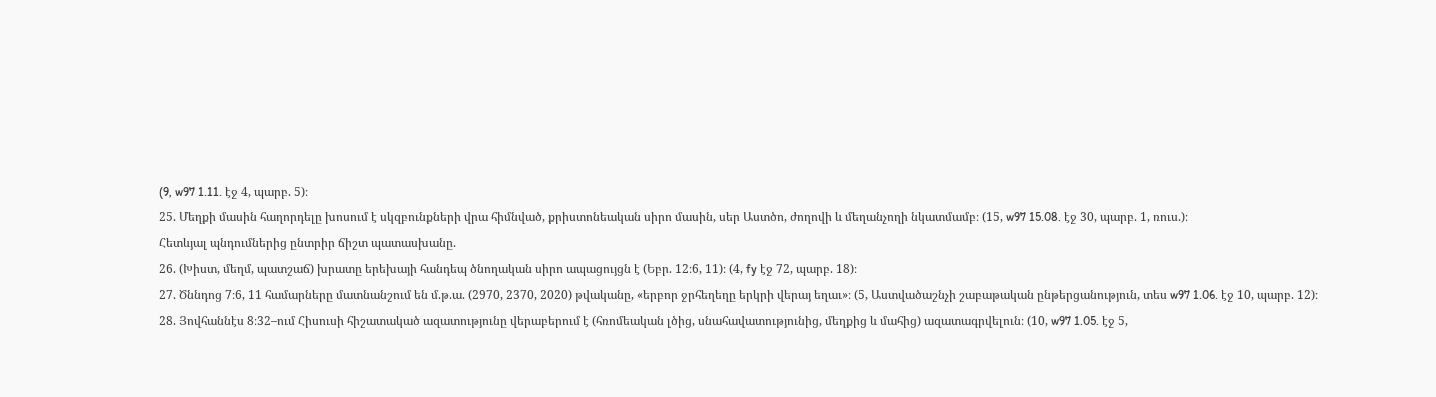(9, w97 1.11. էջ 4, պարբ. 5)։
25. Մեղքի մասին հաղորդելը խոսում է սկզբունքների վրա հիմնված, քրիստոնեական սիրո մասին, սեր Աստծո, ժողովի և մեղանչողի նկատմամբ։ (15, w97 15.08. էջ 30, պարբ. 1, ռուս.)։
Հետևյալ պնդումներից ընտրիր ճիշտ պատասխանը.
26. (Խիստ, մեղմ, պատշաճ) խրատը երեխայի հանդեպ ծնողական սիրո ապացույցն է (Եբր. 12։6, 11)։ (4, fy էջ 72, պարբ. 18)։
27. Ծննդոց 7։6, 11 համարները մատնանշում են մ.թ.ա. (2970, 2370, 2020) թվականը, «երբոր ջրհեղեղը երկրի վերայ եղաւ»։ (5, Աստվածաշնչի շաբաթական ընթերցանություն, տես w97 1.06. էջ 10, պարբ. 12)։
28. Յովհաննէս 8։32–ում Հիսուսի հիշատակած ազատությունը վերաբերում է (հռոմեական լծից, սնահավատությունից, մեղքից և մահից) ազատագրվելուն։ (10, w97 1.05. էջ 5,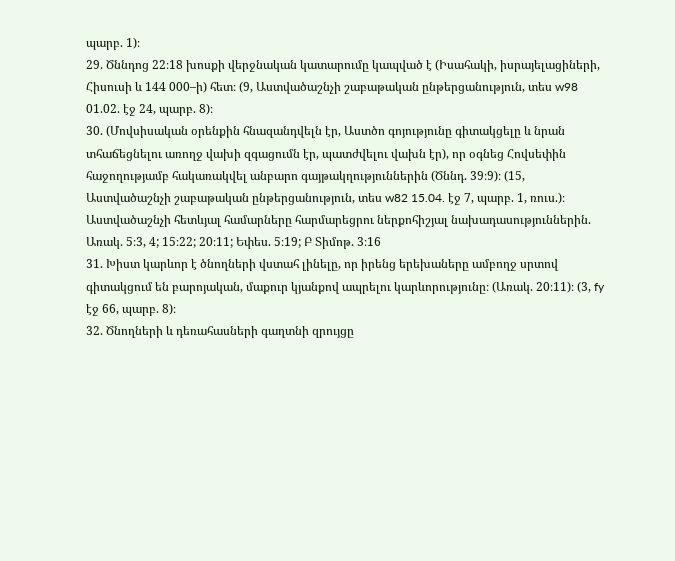պարբ. 1)։
29. Ծննդոց 22։18 խոսքի վերջնական կատարումը կապված է (Իսահակի, իսրայելացիների, Հիսուսի և 144 000–ի) հետ։ (9, Աստվածաշնչի շաբաթական ընթերցանություն, տես w98 01.02. էջ 24, պարբ. 8)։
30. (Մովսիսական օրենքին հնազանդվելն էր, Աստծո գոյությունը գիտակցելը և նրան տհաճեցնելու առողջ վախի զգացումն էր, պատժվելու վախն էր), որ օգնեց Հովսեփին հաջողությամբ հակառակվել անբարո գայթակղություններին (Ծննդ. 39։9)։ (15, Աստվածաշնչի շաբաթական ընթերցանություն, տես w82 15.04. էջ 7, պարբ. 1, ռուս.)։
Աստվածաշնչի հետևյալ համարները հարմարեցրու ներքոհիշյալ նախադասություններին.
Առակ. 5։3, 4; 15։22; 20։11; Եփես. 5։19; Բ Տիմոթ. 3։16
31. Խիստ կարևոր է ծնողների վստահ լինելը, որ իրենց երեխաները ամբողջ սրտով գիտակցում են բարոյական, մաքուր կյանքով ապրելու կարևորությունը։ (Առակ. 20։11)։ (3, fy էջ 66, պարբ. 8)։
32. Ծնողների և դեռահասների գաղտնի զրույցը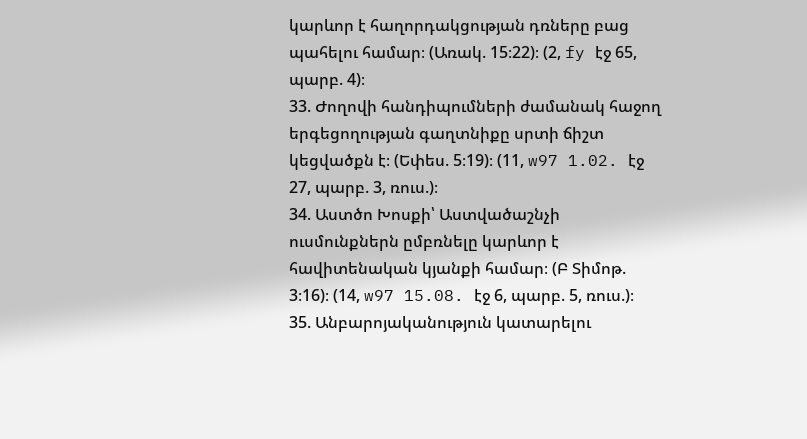կարևոր է հաղորդակցության դռները բաց պահելու համար։ (Առակ. 15։22)։ (2, fy էջ 65, պարբ. 4)։
33. Ժողովի հանդիպումների ժամանակ հաջող երգեցողության գաղտնիքը սրտի ճիշտ կեցվածքն է։ (Եփես. 5։19)։ (11, w97 1.02. էջ 27, պարբ. 3, ռուս.)։
34. Աստծո Խոսքի՝ Աստվածաշնչի ուսմունքներն ըմբռնելը կարևոր է հավիտենական կյանքի համար։ (Բ Տիմոթ. 3։16)։ (14, w97 15.08. էջ 6, պարբ. 5, ռուս.)։
35. Անբարոյականություն կատարելու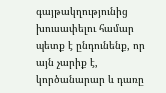գայթակղությունից խուսափելու համար պետք է ընդունենք, որ այն չարիք է, կործանարար և դառը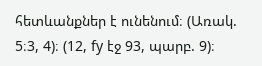հետևանքներ է ունենում։ (Առակ. 5։3, 4)։ (12, fy էջ 93, պարբ. 9)։